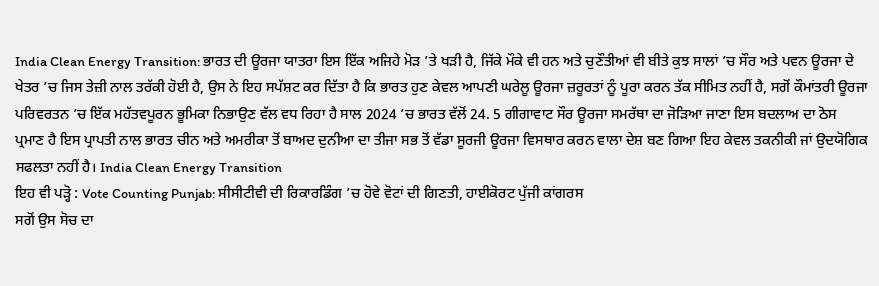India Clean Energy Transition: ਭਾਰਤ ਦੀ ਊਰਜਾ ਯਾਤਰਾ ਇਸ ਇੱਕ ਅਜਿਹੇ ਮੋੜ ’ਤੇ ਖੜੀ ਹੈ, ਜਿੱਕੇ ਮੌਕੇ ਵੀ ਹਨ ਅਤੇ ਚੁਣੌਤੀਆਂ ਵੀ ਬੀਤੇ ਕੁਝ ਸਾਲਾਂ ’ਚ ਸੌਰ ਅਤੇ ਪਵਨ ਊਰਜਾ ਦੇ ਖੇਤਰ ’ਚ ਜਿਸ ਤੇਜ਼ੀ ਨਾਲ ਤਰੱਕੀ ਹੋਈ ਹੈ, ਉਸ ਨੇ ਇਹ ਸਪੱਸ਼ਟ ਕਰ ਦਿੱਤਾ ਹੈ ਕਿ ਭਾਰਤ ਹੁਣ ਕੇਵਲ ਆਪਣੀ ਘਰੇਲੂ ਊਰਜਾ ਜ਼ਰੂਰਤਾਂ ਨੂੰ ਪੂਰਾ ਕਰਨ ਤੱਕ ਸੀਮਿਤ ਨਹੀਂ ਹੈ, ਸਗੋਂ ਕੌਮਾਂਤਰੀ ਊਰਜਾ ਪਰਿਵਰਤਨ ’ਚ ਇੱਕ ਮਹੱਤਵਪੂਰਨ ਭੂਮਿਕਾ ਨਿਭਾਉਣ ਵੱਲ ਵਧ ਰਿਹਾ ਹੈ ਸਾਲ 2024 ’ਚ ਭਾਰਤ ਵੱਲੋਂ 24. 5 ਗੀਗਾਵਾਟ ਸੌਰ ਊਰਜਾ ਸਮਰੱਥਾ ਦਾ ਜੋੜਿਆ ਜਾਣਾ ਇਸ ਬਦਲਾਅ ਦਾ ਠੋਸ ਪ੍ਰਮਾਣ ਹੈ ਇਸ ਪ੍ਰਾਪਤੀ ਨਾਲ ਭਾਰਤ ਚੀਨ ਅਤੇ ਅਮਰੀਕਾ ਤੋਂ ਬਾਅਦ ਦੁਨੀਆ ਦਾ ਤੀਜਾ ਸਭ ਤੋਂ ਵੱਡਾ ਸੂਰਜੀ ਊਰਜਾ ਵਿਸਥਾਰ ਕਰਨ ਵਾਲਾ ਦੇਸ਼ ਬਣ ਗਿਆ ਇਹ ਕੇਵਲ ਤਕਨੀਕੀ ਜਾਂ ਉਦਯੋਗਿਕ ਸਫਲਤਾ ਨਹੀਂ ਹੈ। India Clean Energy Transition
ਇਹ ਵੀ ਪੜ੍ਹੋ : Vote Counting Punjab: ਸੀਸੀਟੀਵੀ ਦੀ ਰਿਕਾਰਡਿੰਗ ’ਚ ਹੋਵੇ ਵੋਟਾਂ ਦੀ ਗਿਣਤੀ, ਹਾਈਕੋਰਟ ਪੁੱਜੀ ਕਾਂਗਰਸ
ਸਗੋਂ ਉਸ ਸੋਚ ਦਾ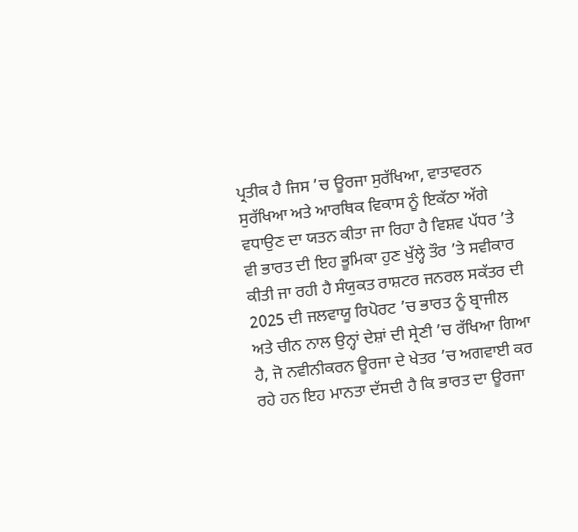ਪ੍ਰਤੀਕ ਹੈ ਜਿਸ ’ਚ ਊਰਜਾ ਸੁਰੱਖਿਆ, ਵਾਤਾਵਰਨ ਸੁਰੱਖਿਆ ਅਤੇ ਆਰਥਿਕ ਵਿਕਾਸ ਨੂੰ ਇਕੱਠਾ ਅੱਗੇ ਵਧਾਉਣ ਦਾ ਯਤਨ ਕੀਤਾ ਜਾ ਰਿਹਾ ਹੈ ਵਿਸ਼ਵ ਪੱਧਰ ’ਤੇ ਵੀ ਭਾਰਤ ਦੀ ਇਹ ਭੂਮਿਕਾ ਹੁਣ ਖੁੱਲ੍ਹੇ ਤੌਰ ’ਤੇ ਸਵੀਕਾਰ ਕੀਤੀ ਜਾ ਰਹੀ ਹੈ ਸੰਯੁਕਤ ਰਾਸ਼ਟਰ ਜਨਰਲ ਸਕੱਤਰ ਦੀ 2025 ਦੀ ਜਲਵਾਯੂ ਰਿਪੋਰਟ ’ਚ ਭਾਰਤ ਨੂੰ ਬ੍ਰਾਜੀਲ ਅਤੇ ਚੀਨ ਨਾਲ ਉਨ੍ਹਾਂ ਦੇਸ਼ਾਂ ਦੀ ਸ੍ਰੇਣੀ ’ਚ ਰੱਖਿਆ ਗਿਆ ਹੈ, ਜੋ ਨਵੀਨੀਕਰਨ ਊਰਜਾ ਦੇ ਖੇਤਰ ’ਚ ਅਗਵਾਈ ਕਰ ਰਹੇ ਹਨ ਇਹ ਮਾਨਤਾ ਦੱਸਦੀ ਹੈ ਕਿ ਭਾਰਤ ਦਾ ਊਰਜਾ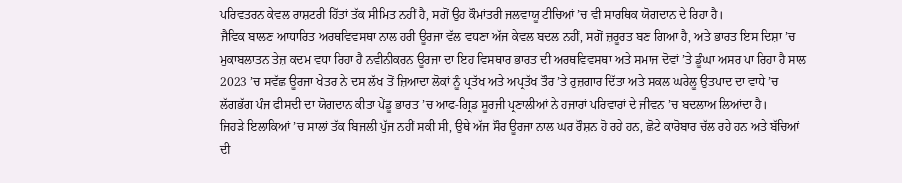ਪਰਿਵਤਰਨ ਕੇਵਲ ਰਾਸ਼ਟਰੀ ਹਿੱਤਾਂ ਤੱਕ ਸੀਮਿਤ ਨਹੀਂ ਹੈ, ਸਗੋਂ ਉਹ ਕੌਮਾਂਤਰੀ ਜਲਵਾਯੂ ਟੀਚਿਆਂ ’ਚ ਵੀ ਸਾਰਥਿਕ ਯੋਗਦਾਨ ਦੇ ਰਿਹਾ ਹੈ।
ਜੈਵਿਕ ਬਾਲਣ ਆਧਾਰਿਤ ਅਰਥਵਿਵਸਥਾ ਨਾਲ ਹਰੀ ਊਰਜਾ ਵੱਲ ਵਧਣਾ ਅੱਜ ਕੇਵਲ ਬਦਲ ਨਹੀਂ, ਸਗੋਂ ਜ਼ਰੂਰਤ ਬਣ ਗਿਆ ਹੈ, ਅਤੇ ਭਾਰਤ ਇਸ ਦਿਸ਼ਾ ’ਚ ਮੁਕਾਬਲਾਤਨ ਤੇਜ਼ ਕਦਮ ਵਧਾ ਰਿਹਾ ਹੈ ਨਵੀਨੀਕਰਨ ਊਰਜਾ ਦਾ ਇਹ ਵਿਸਥਾਰ ਭਾਰਤ ਦੀ ਅਰਥਵਿਵਸਥਾ ਅਤੇ ਸਮਾਜ ਦੋਵਾਂ ’ਤੇ ਡੂੰਘਾ ਅਸਰ ਪਾ ਰਿਹਾ ਹੈ ਸਾਲ 2023 ’ਚ ਸਵੱਛ ਊਰਜਾ ਖੇਤਰ ਨੇ ਦਸ ਲੱਖ ਤੋਂ ਜ਼ਿਆਦਾ ਲੋਕਾਂ ਨੂੰ ਪ੍ਰਤੱਖ ਅਤੇ ਅਪ੍ਰਤੱਖ ਤੌਰ ’ਤੇ ਰੁਜ਼ਗਾਰ ਦਿੱਤਾ ਅਤੇ ਸਕਲ ਘਰੇਲੂ ਉਤਪਾਦ ਦਾ ਵਾਧੇ ’ਚ ਲੱਗਭੱਗ ਪੰਜ ਫੀਸਦੀ ਦਾ ਯੋਗਦਾਨ ਕੀਤਾ ਪੇਂਡੂ ਭਾਰਤ ’ਚ ਆਫ-ਗ੍ਰਿਡ ਸੂਰਜੀ ਪ੍ਰਣਾਲੀਆਂ ਨੇ ਹਜਾਰਾਂ ਪਰਿਵਾਰਾਂ ਦੇ ਜੀਵਨ ’ਚ ਬਦਲਾਅ ਲਿਆਂਦਾ ਹੈ।
ਜਿਹੜੇ ਇਲਾਕਿਆਂ ’ਚ ਸਾਲਾਂ ਤੱਕ ਬਿਜਲੀ ਪੁੱਜ ਨਹੀਂ ਸਕੀ ਸੀ, ਉਥੇ ਅੱਜ ਸੌਰ ਊਰਜਾ ਨਾਲ ਘਰ ਰੌਸ਼ਨ ਹੋ ਰਹੇ ਹਨ, ਛੋਟੇ ਕਾਰੋਬਾਰ ਚੱਲ ਰਹੇ ਹਨ ਅਤੇ ਬੱਚਿਆਂ ਦੀ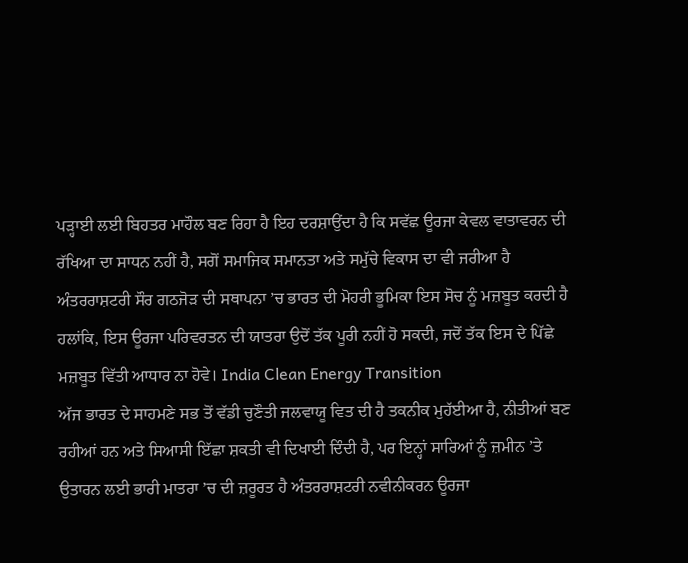ਪੜ੍ਹਾਈ ਲਈ ਬਿਹਤਰ ਮਾਹੌਲ ਬਣ ਰਿਹਾ ਹੈ ਇਹ ਦਰਸ਼ਾਉਂਦਾ ਹੈ ਕਿ ਸਵੱਛ ਊਰਜਾ ਕੇਵਲ ਵਾਤਾਵਰਨ ਦੀ ਰੱਖਿਆ ਦਾ ਸਾਧਨ ਨਹੀਂ ਹੈ, ਸਗੋਂ ਸਮਾਜਿਕ ਸਮਾਨਤਾ ਅਤੇ ਸਮੁੱਚੇ ਵਿਕਾਸ ਦਾ ਵੀ ਜਰੀਆ ਹੈ ਅੰਤਰਰਾਸ਼ਟਰੀ ਸੌਰ ਗਠਜੋੜ ਦੀ ਸਥਾਪਨਾ ’ਚ ਭਾਰਤ ਦੀ ਮੋਹਰੀ ਭੂਮਿਕਾ ਇਸ ਸੋਚ ਨੂੰ ਮਜ਼ਬੂਤ ਕਰਦੀ ਹੈ ਹਲਾਂਕਿ, ਇਸ ਊਰਜਾ ਪਰਿਵਰਤਨ ਦੀ ਯਾਤਰਾ ਉਦੋਂ ਤੱਕ ਪੂਰੀ ਨਹੀਂ ਹੋ ਸਕਦੀ, ਜਦੋਂ ਤੱਕ ਇਸ ਦੇ ਪਿੱਛੇ ਮਜ਼ਬੂਤ ਵਿੱਤੀ ਆਧਾਰ ਨਾ ਹੋਵੇ। India Clean Energy Transition
ਅੱਜ ਭਾਰਤ ਦੇ ਸਾਹਮਣੇ ਸਭ ਤੋਂ ਵੱਡੀ ਚੁਣੌਤੀ ਜਲਵਾਯੂ ਵਿਤ ਦੀ ਹੈ ਤਕਨੀਕ ਮੁਹੱਈਆ ਹੈ, ਨੀਤੀਆਂ ਬਣ ਰਹੀਆਂ ਹਨ ਅਤੇ ਸਿਆਸੀ ਇੱਛਾ ਸ਼ਕਤੀ ਵੀ ਦਿਖਾਈ ਦਿੰਦੀ ਹੈ, ਪਰ ਇਨ੍ਹਾਂ ਸਾਰਿਆਂ ਨੂੰ ਜ਼ਮੀਨ ’ਤੇ ਉਤਾਰਨ ਲਈ ਭਾਰੀ ਮਾਤਰਾ ’ਚ ਦੀ ਜ਼ਰੂਰਤ ਹੈ ਅੰਤਰਰਾਸ਼ਟਰੀ ਨਵੀਨੀਕਰਨ ਊਰਜਾ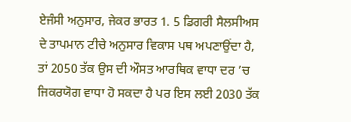ਏਜੰਸੀ ਅਨੁਸਾਰ, ਜੇਕਰ ਭਾਰਤ 1. 5 ਡਿਗਰੀ ਸੈਲਸੀਅਸ ਦੇ ਤਾਪਮਾਨ ਟੀਚੇ ਅਨੁਸਾਰ ਵਿਕਾਸ ਪਥ ਅਪਣਾਉਂਦਾ ਹੈ, ਤਾਂ 2050 ਤੱਕ ਉਸ ਦੀ ਔਸਤ ਆਰਥਿਕ ਵਾਧਾ ਦਰ ’ਚ ਜਿਕਰਯੋਗ ਵਾਧਾ ਹੋ ਸਕਦਾ ਹੈ ਪਰ ਇਸ ਲਈ 2030 ਤੱਕ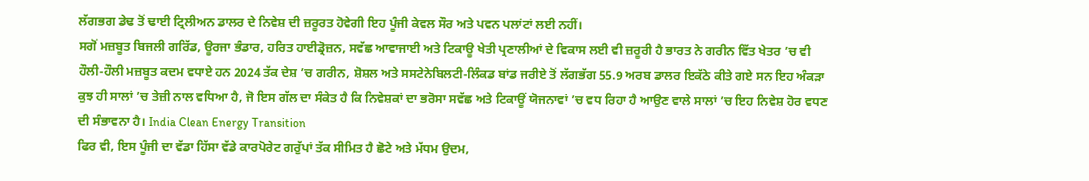ਲੱਗਭਗ ਡੇਢ ਤੋਂ ਢਾਈ ਟ੍ਰਿਲੀਅਨ ਡਾਲਰ ਦੇ ਨਿਵੇਸ਼ ਦੀ ਜ਼ਰੂਰਤ ਹੋਵੇਗੀ ਇਹ ਪੂੰਜੀ ਕੇਵਲ ਸੌਰ ਅਤੇ ਪਵਨ ਪਲਾਂਟਾਂ ਲਈ ਨਹੀਂ।
ਸਗੋਂ ਮਜ਼ਬੂਤ ਬਿਜਲੀ ਗਰਿੱਡ, ਊਰਜਾ ਭੰਡਾਰ, ਹਰਿਤ ਹਾਈਡ੍ਰੋਜ਼ਨ, ਸਵੱਛ ਆਵਾਜਾਈ ਅਤੇ ਟਿਕਾਊ ਖੇਤੀ ਪ੍ਰਣਾਲੀਆਂ ਦੇ ਵਿਕਾਸ ਲਈ ਵੀ ਜ਼ਰੂਰੀ ਹੈ ਭਾਰਤ ਨੇ ਗਰੀਨ ਵਿੱਤ ਖੇਤਰ ’ਚ ਵੀ ਹੌਲੀ-ਹੌਲੀ ਮਜ਼ਬੂਤ ਕਦਮ ਵਧਾਏ ਹਨ 2024 ਤੱਕ ਦੇਸ਼ ’ਚ ਗਰੀਨ, ਸ਼ੋਸ਼ਲ ਅਤੇ ਸਸਟੇਨੇਬਿਲਟੀ-ਲਿੰਕਡ ਬਾਂਡ ਜਰੀਏ ਤੋਂ ਲੱਗਭੱਗ 55.9 ਅਰਬ ਡਾਲਰ ਇਕੱਠੇ ਕੀਤੇ ਗਏ ਸਨ ਇਹ ਅੰਕੜਾ ਕੁਝ ਹੀ ਸਾਲਾਂ ’ਚ ਤੇਜ਼ੀ ਨਾਲ ਵਧਿਆ ਹੈ, ਜੋ ਇਸ ਗੱਲ ਦਾ ਸੰਕੇਤ ਹੈ ਕਿ ਨਿਵੇਸ਼ਕਾਂ ਦਾ ਭਰੋਸਾ ਸਵੱਛ ਅਤੇ ਟਿਕਾਊਂ ਯੋਜਨਾਵਾਂ ’ਚ ਵਧ ਰਿਹਾ ਹੈ ਆਉਣ ਵਾਲੇ ਸਾਲਾਂ ’ਚ ਇਹ ਨਿਵੇਸ਼ ਹੋਰ ਵਧਣ ਦੀ ਸੰਭਾਵਨਾ ਹੈ। India Clean Energy Transition
ਫਿਰ ਵੀ, ਇਸ ਪੂੰਜੀ ਦਾ ਵੱਡਾ ਹਿੱਸਾ ਵੱਡੇ ਕਾਰਪੋਰੇਟ ਗਰੁੱਪਾਂ ਤੱਕ ਸੀਮਿਤ ਹੈ ਛੋਟੇ ਅਤੇ ਮੱਧਮ ਉਦਮ,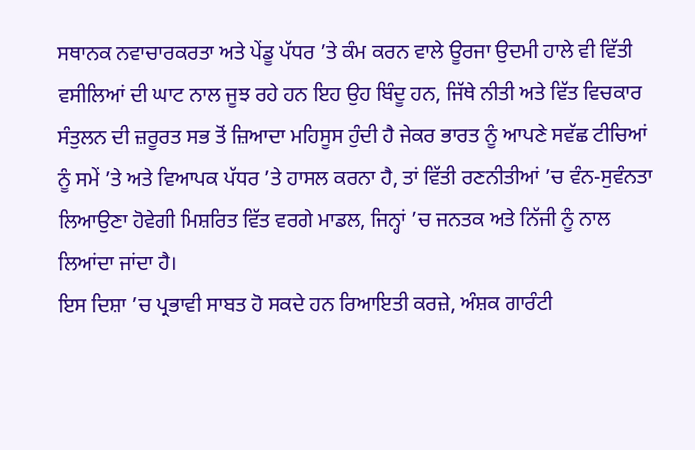ਸਥਾਨਕ ਨਵਾਚਾਰਕਰਤਾ ਅਤੇ ਪੇਂਡੂ ਪੱਧਰ ’ਤੇ ਕੰਮ ਕਰਨ ਵਾਲੇ ਊਰਜਾ ਉਦਮੀ ਹਾਲੇ ਵੀ ਵਿੱਤੀ ਵਸੀਲਿਆਂ ਦੀ ਘਾਟ ਨਾਲ ਜੂਝ ਰਹੇ ਹਨ ਇਹ ਉਹ ਬਿੰਦੂ ਹਨ, ਜਿੱਥੇ ਨੀਤੀ ਅਤੇ ਵਿੱਤ ਵਿਚਕਾਰ ਸੰਤੁਲਨ ਦੀ ਜ਼ਰੂਰਤ ਸਭ ਤੋਂ ਜ਼ਿਆਦਾ ਮਹਿਸੂਸ ਹੁੰਦੀ ਹੈ ਜੇਕਰ ਭਾਰਤ ਨੂੰ ਆਪਣੇ ਸਵੱਛ ਟੀਚਿਆਂ ਨੂੰ ਸਮੇਂ ’ਤੇ ਅਤੇ ਵਿਆਪਕ ਪੱਧਰ ’ਤੇ ਹਾਸਲ ਕਰਨਾ ਹੈ, ਤਾਂ ਵਿੱਤੀ ਰਣਨੀਤੀਆਂ ’ਚ ਵੰਨ-ਸੁਵੰਨਤਾ ਲਿਆਉਣਾ ਹੋਵੇਗੀ ਮਿਸ਼ਰਿਤ ਵਿੱਤ ਵਰਗੇ ਮਾਡਲ, ਜਿਨ੍ਹਾਂ ’ਚ ਜਨਤਕ ਅਤੇ ਨਿੱਜੀ ਨੂੰ ਨਾਲ ਲਿਆਂਦਾ ਜਾਂਦਾ ਹੈ।
ਇਸ ਦਿਸ਼ਾ ’ਚ ਪ੍ਰਭਾਵੀ ਸਾਬਤ ਹੋ ਸਕਦੇ ਹਨ ਰਿਆਇਤੀ ਕਰਜ਼ੇ, ਅੰਸ਼ਕ ਗਾਰੰਟੀ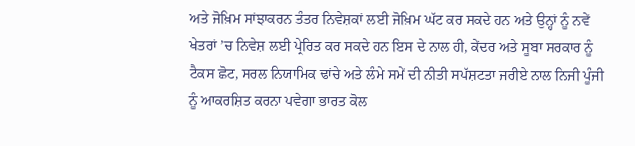ਅਤੇ ਜੋਖ਼ਿਮ ਸਾਂਝਾਕਰਨ ਤੰਤਰ ਨਿਵੇਸ਼ਕਾਂ ਲਈ ਜੋਖ਼ਿਮ ਘੱਟ ਕਰ ਸਕਦੇ ਹਨ ਅਤੇ ਉਨ੍ਹਾਂ ਨੂੰ ਨਵੇਂ ਖੇਤਰਾਂ ’ਚ ਨਿਵੇਸ਼ ਲਈ ਪ੍ਰੇਰਿਤ ਕਰ ਸਕਦੇ ਹਨ ਇਸ ਦੇ ਨਾਲ ਹੀ, ਕੇਂਦਰ ਅਤੇ ਸੂਬਾ ਸਰਕਾਰ ਨੂੰ ਟੈਕਸ ਛੋਟ, ਸਰਲ ਨਿਯਾਮਿਕ ਢਾਂਚੇ ਅਤੇ ਲੰਮੇ ਸਮੇਂ ਦੀ ਨੀਤੀ ਸਪੱਸ਼ਟਤਾ ਜਰੀਏ ਨਾਲ ਨਿਜੀ ਪੂੰਜੀ ਨੂੰ ਆਕਰਸ਼ਿਤ ਕਰਨਾ ਪਵੇਗਾ ਭਾਰਤ ਕੋਲ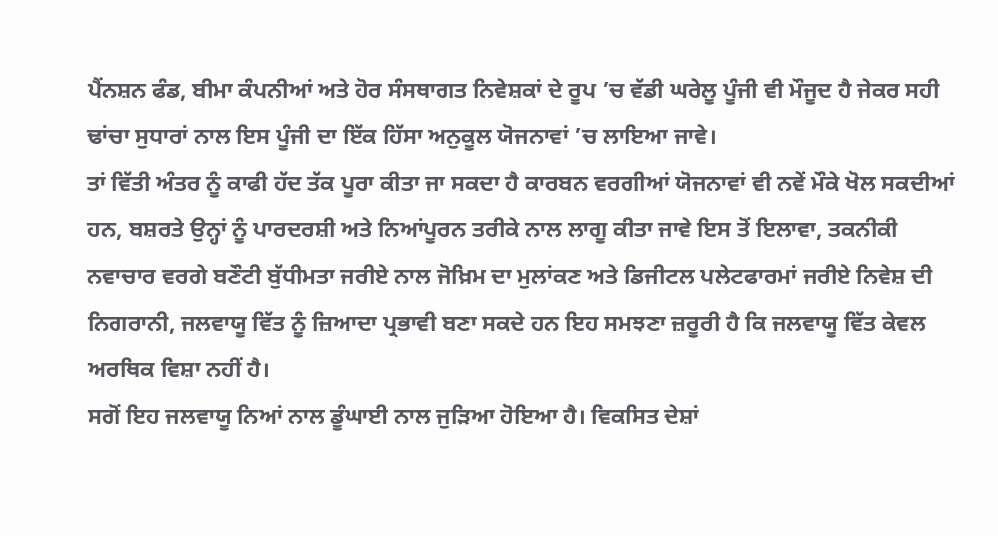ਪੈਂਨਸ਼ਨ ਫੰਡ, ਬੀਮਾ ਕੰਪਨੀਆਂ ਅਤੇ ਹੋਰ ਸੰਸਥਾਗਤ ਨਿਵੇਸ਼ਕਾਂ ਦੇ ਰੂਪ ’ਚ ਵੱਡੀ ਘਰੇਲੂ ਪੂੰਜੀ ਵੀ ਮੌਜੂਦ ਹੈ ਜੇਕਰ ਸਹੀ ਢਾਂਚਾ ਸੁਧਾਰਾਂ ਨਾਲ ਇਸ ਪੂੰਜੀ ਦਾ ਇੱਕ ਹਿੱਸਾ ਅਨੁਕੂਲ ਯੋਜਨਾਵਾਂ ’ਚ ਲਾਇਆ ਜਾਵੇ।
ਤਾਂ ਵਿੱਤੀ ਅੰਤਰ ਨੂੰ ਕਾਫੀ ਹੱਦ ਤੱਕ ਪੂਰਾ ਕੀਤਾ ਜਾ ਸਕਦਾ ਹੈ ਕਾਰਬਨ ਵਰਗੀਆਂ ਯੋਜਨਾਵਾਂ ਵੀ ਨਵੇਂ ਮੌਕੇ ਖੋਲ ਸਕਦੀਆਂ ਹਨ, ਬਸ਼ਰਤੇ ਉਨ੍ਹਾਂ ਨੂੰ ਪਾਰਦਰਸ਼ੀ ਅਤੇ ਨਿਆਂਪੂਰਨ ਤਰੀਕੇ ਨਾਲ ਲਾਗੂ ਕੀਤਾ ਜਾਵੇ ਇਸ ਤੋਂ ਇਲਾਵਾ, ਤਕਨੀਕੀ ਨਵਾਚਾਰ ਵਰਗੇ ਬਣੌਟੀ ਬੁੱਧੀਮਤਾ ਜਰੀਏ ਨਾਲ ਜੋਖ਼ਿਮ ਦਾ ਮੁਲਾਂਕਣ ਅਤੇ ਡਿਜੀਟਲ ਪਲੇਟਫਾਰਮਾਂ ਜਰੀਏ ਨਿਵੇਸ਼ ਦੀ ਨਿਗਰਾਨੀ, ਜਲਵਾਯੂ ਵਿੱਤ ਨੂੰ ਜ਼ਿਆਦਾ ਪ੍ਰਭਾਵੀ ਬਣਾ ਸਕਦੇ ਹਨ ਇਹ ਸਮਝਣਾ ਜ਼ਰੂਰੀ ਹੈ ਕਿ ਜਲਵਾਯੂ ਵਿੱਤ ਕੇਵਲ ਅਰਥਿਕ ਵਿਸ਼ਾ ਨਹੀਂ ਹੈ।
ਸਗੋਂ ਇਹ ਜਲਵਾਯੂ ਨਿਆਂ ਨਾਲ ਡੂੰਘਾਈ ਨਾਲ ਜੁੜਿਆ ਹੋਇਆ ਹੈ। ਵਿਕਸਿਤ ਦੇਸ਼ਾਂ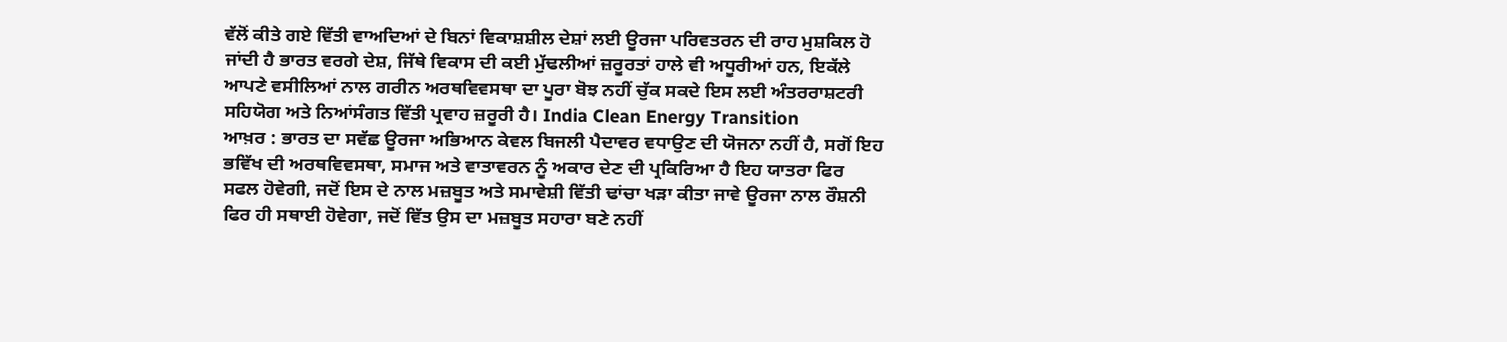ਵੱਲੋਂ ਕੀਤੇ ਗਏ ਵਿੱਤੀ ਵਾਅਦਿਆਂ ਦੇ ਬਿਨਾਂ ਵਿਕਾਸ਼ਸ਼ੀਲ ਦੇਸ਼ਾਂ ਲਈ ਊਰਜਾ ਪਰਿਵਤਰਨ ਦੀ ਰਾਹ ਮੁਸ਼ਕਿਲ ਹੋ ਜਾਂਦੀ ਹੈ ਭਾਰਤ ਵਰਗੇ ਦੇਸ਼, ਜਿੱਥੇ ਵਿਕਾਸ ਦੀ ਕਈ ਮੁੱਢਲੀਆਂ ਜ਼ਰੂਰਤਾਂ ਹਾਲੇ ਵੀ ਅਧੂਰੀਆਂ ਹਨ, ਇਕੱਲੇ ਆਪਣੇ ਵਸੀਲਿਆਂ ਨਾਲ ਗਰੀਨ ਅਰਥਵਿਵਸਥਾ ਦਾ ਪੂਰਾ ਬੋਝ ਨਹੀਂ ਚੁੱਕ ਸਕਦੇ ਇਸ ਲਈ ਅੰਤਰਰਾਸ਼ਟਰੀ ਸਹਿਯੋਗ ਅਤੇ ਨਿਆਂਸੰਗਤ ਵਿੱਤੀ ਪ੍ਰਵਾਹ ਜ਼ਰੂਰੀ ਹੈ। India Clean Energy Transition
ਆਖ਼ਰ : ਭਾਰਤ ਦਾ ਸਵੱਛ ਊਰਜਾ ਅਭਿਆਨ ਕੇਵਲ ਬਿਜਲੀ ਪੈਦਾਵਰ ਵਧਾਉਣ ਦੀ ਯੋਜਨਾ ਨਹੀਂ ਹੈ, ਸਗੋਂ ਇਹ ਭਵਿੱਖ ਦੀ ਅਰਥਵਿਵਸਥਾ, ਸਮਾਜ ਅਤੇ ਵਾਤਾਵਰਨ ਨੂੰ ਅਕਾਰ ਦੇਣ ਦੀ ਪ੍ਰਕਿਰਿਆ ਹੈ ਇਹ ਯਾਤਰਾ ਫਿਰ ਸਫਲ ਹੋਵੇਗੀ, ਜਦੋਂ ਇਸ ਦੇ ਨਾਲ ਮਜ਼ਬੂਤ ਅਤੇ ਸਮਾਵੇਸ਼ੀ ਵਿੱਤੀ ਢਾਂਚਾ ਖੜਾ ਕੀਤਾ ਜਾਵੇ ਊਰਜਾ ਨਾਲ ਰੌਸ਼ਨੀ ਫਿਰ ਹੀ ਸਥਾਈ ਹੋਵੇਗਾ, ਜਦੋਂ ਵਿੱਤ ਉਸ ਦਾ ਮਜ਼ਬੂਤ ਸਹਾਰਾ ਬਣੇ ਨਹੀਂ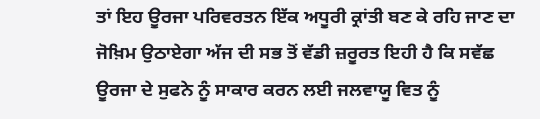ਤਾਂ ਇਹ ਊਰਜਾ ਪਰਿਵਰਤਨ ਇੱਕ ਅਧੂਰੀ ਕ੍ਰਾਂਤੀ ਬਣ ਕੇ ਰਹਿ ਜਾਣ ਦਾ ਜੋਖ਼ਿਮ ਉਠਾਏਗਾ ਅੱਜ ਦੀ ਸਭ ਤੋਂ ਵੱਡੀ ਜ਼ਰੂਰਤ ਇਹੀ ਹੈ ਕਿ ਸਵੱਛ ਊਰਜਾ ਦੇ ਸੁਫਨੇ ਨੂੰ ਸਾਕਾਰ ਕਰਨ ਲਈ ਜਲਵਾਯੂ ਵਿਤ ਨੂੰ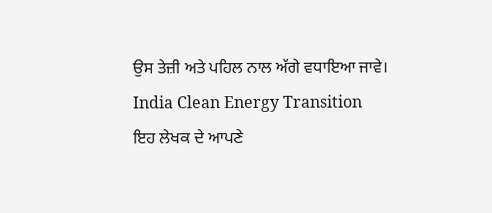ਉਸ ਤੇਜ਼ੀ ਅਤੇ ਪਹਿਲ ਨਾਲ ਅੱਗੇ ਵਧਾਇਆ ਜਾਵੇ। India Clean Energy Transition
ਇਹ ਲੇਖਕ ਦੇ ਆਪਣੇ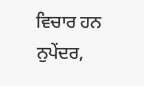ਵਿਚਾਰ ਹਨ
ਨੁਪੇਂਦਰ,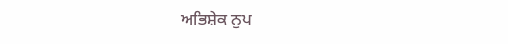ਅਭਿਸ਼ੇਕ ਨੁਪ